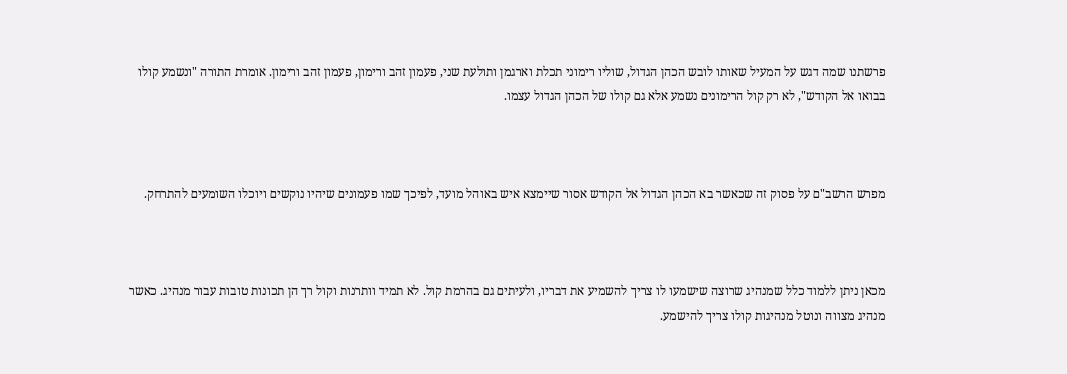פרשתנו שמה דגש על המעיל שאותו לובש הכהן הגדול, שוליו רימוני תכלת וארגמן ותולעת שני, פעמון זהב ורימון, פעמון זהב ורימון. אומרת התורה "ונשמע קולו בבואו אל הקודש", לא רק קול הרימונים נשמע אלא גם קולו של הכהן הגדול עצמו.



מפרש הרשב"ם על פסוק זה שכאשר בא הכהן הגדול אל הקודש אסור שיימצא איש באוהל מועד, לפיכך שמו פעמונים שיהיו נוקשים ויוכלו השומעים להתרחק.



מכאן ניתן ללמוד כלל שמנהיג שרוצה שישמעו לו צריך להשמיע את דבריו, ולעיתים גם בהרמת קול. לא תמיד וותרנות וקול רך הן תכונות טובות עבור מנהיג. כאשר מנהיג מצווה ונוטל מנהיגות קולו צריך להישמע.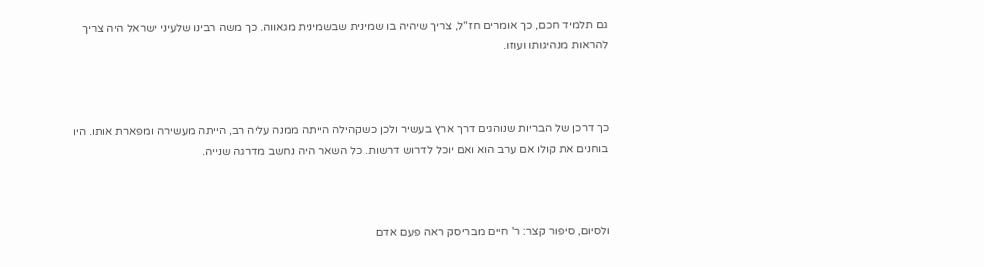גם תלמיד חכם, כך אומרים חז"ל, צריך שיהיה בו שמינית שבשמינית מגאווה. כך משה רבינו שלעיני ישראל היה צריך להראות מנהיגותו ועוזו.



כך דרכן של הבריות שנוהגים דרך ארץ בעשיר ולכן כשקהילה הייתה ממנה עליה רב, הייתה מעשירה ומפארת אותו. היו בוחנים את קולו אם ערב הוא ואם יוכל לדרוש דרשות. כל השאר היה נחשב מדרגה שנייה.



ולסיום, סיפור קצר: ר' חיים מבריסק ראה פעם אדם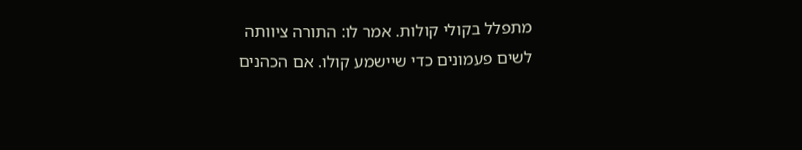מתפלל בקולי קולות. אמר לו: התורה ציוותה לשים פעמונים כדי שיישמע קולו. אם הכהנים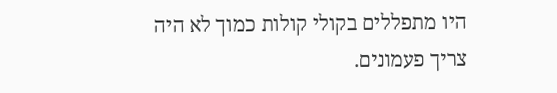היו מתפללים בקולי קולות כמוך לא היה צריך פעמונים.